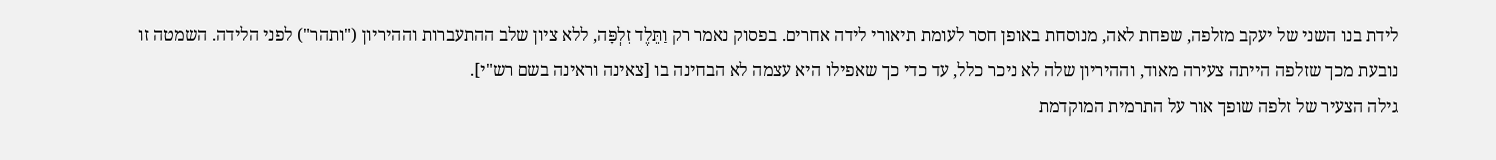לידת בנו השני של יעקב מזלפה, שפחת לאה, מנוסחת באופן חסר לעומת תיאורי לידה אחרים. בפסוק נאמר רק וַתֵּלֶד זִלְפָּה, ללא ציון שלב ההתעברות וההיריון ("ותהר") לפני הלידה. השמטה זו נובעת מכך שזלפה הייתה צעירה מאוד, וההיריון שלה לא ניכר כלל, עד כדי כך שאפילו היא עצמה לא הבחינה בו [צאינה וראינה בשם רש"י].
גילה הצעיר של זלפה שופך אור על התרמית המוקדמת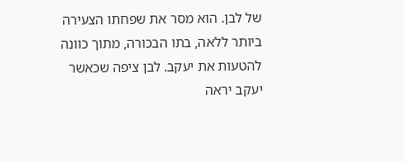של לבן. הוא מסר את שפחתו הצעירה ביותר ללאה, בתו הבכורה, מתוך כוונה להטעות את יעקב. לבן ציפה שכאשר יעקב יראה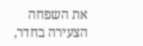את השפחה הצעירה בחדר,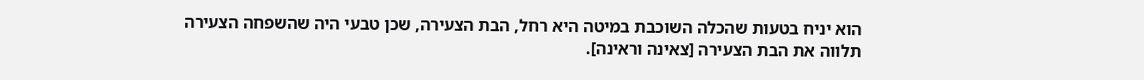הוא יניח בטעות שהכלה השוכבת במיטה היא רחל, הבת הצעירה, שכן טבעי היה שהשפחה הצעירה תלווה את הבת הצעירה [צאינה וראינה].